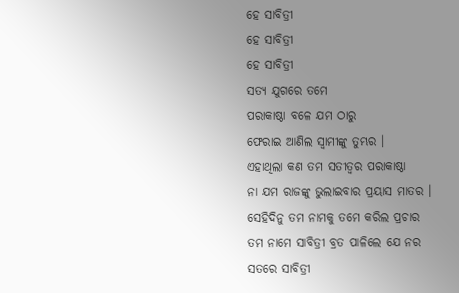ହେ ସାବିତ୍ରୀ
ହେ ସାବିତ୍ରୀ
ହେ ସାବିତ୍ରୀ
ସତ୍ୟ ଯୁଗରେ ତମେ
ପରାକାଷ୍ଠା ବଳେ ଯମ ଠାରୁ
ଫେରାଇ ଆଣିଲ ସ୍ୱାମୀଙ୍କୁ ତୁମ୍ଭର ।
ଏହାଥିଲା କଣ ତମ ସତୀତ୍ଵର ପରାକାଷ୍ଠା
ନା ଯମ ରାଜଙ୍କୁ ଭୁଲାଇବାର ପ୍ରୟାସ ମାତର ।
ସେହିଦିନୁ ତମ ନାମକୁ ତମେ କରିଲ ପ୍ରଚାର
ତମ ନାମେ ସାବିତ୍ରୀ ବ୍ରତ ପାଳିଲେ ଯେ ନର
ସତରେ ସାବିତ୍ରୀ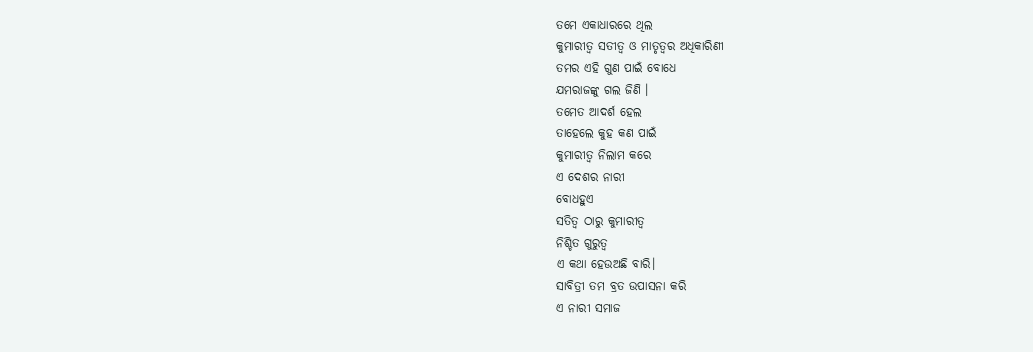ତମେ ଏକାଧାରରେ ଥିଲ
କୁମାରୀତ୍ବ ସତୀତ୍ଵ ଓ ମାତୃତ୍ବର ଅଧିକାରିଣୀ
ତମର ଏହି ଗୁଣ ପାଇଁ ବୋଧେ
ଯମରାଜଙ୍କୁ ଗଲ ଜିଣି ।
ତମେତ ଆଦର୍ଶ ହେଲ
ତାହେଲେ କୁହ କଣ ପାଇଁ
କୁମାରୀତ୍ବ ନିଲାମ କରେ
ଏ ଦେଶର ନାରୀ
ବୋଧହୁଏ
ସତିତ୍ୱ ଠାରୁ କୁମାରୀତ୍ବ
ନିଶ୍ଚିତ ଗୁରୁତ୍ୱ
ଏ କଥା ହେଉଅଛି ବାରି।
ସାବିତ୍ରୀ ତମ ବ୍ରତ ଉପାସନା କରି
ଏ ନାରୀ ସମାଜ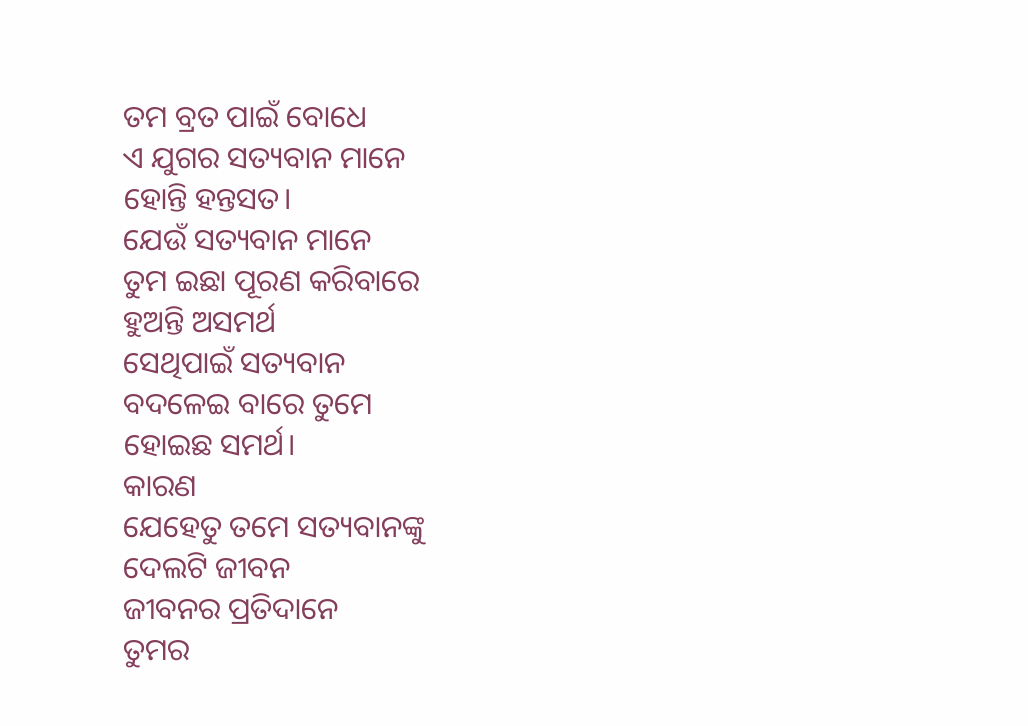ତମ ବ୍ରତ ପାଇଁ ବୋଧେ
ଏ ଯୁଗର ସତ୍ୟବାନ ମାନେ
ହୋନ୍ତି ହନ୍ତସତ।
ଯେଉଁ ସତ୍ୟବାନ ମାନେ
ତୁମ ଇଛା ପୂରଣ କରିବାରେ
ହୁଅନ୍ତି ଅସମର୍ଥ
ସେଥିପାଇଁ ସତ୍ୟବାନ
ବଦଳେଇ ବାରେ ତୁମେ
ହୋଇଛ ସମର୍ଥ।
କାରଣ
ଯେହେତୁ ତମେ ସତ୍ୟବାନଙ୍କୁ
ଦେଲଟି ଜୀବନ
ଜୀବନର ପ୍ରତିଦାନେ
ତୁମର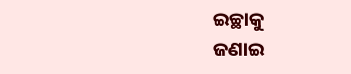ଇଚ୍ଛାକୁ
ଜଣାଇ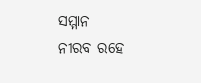ସମ୍ମାନ
ନୀରବ ରହେ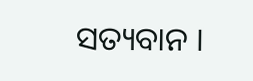ସତ୍ୟବାନ ।